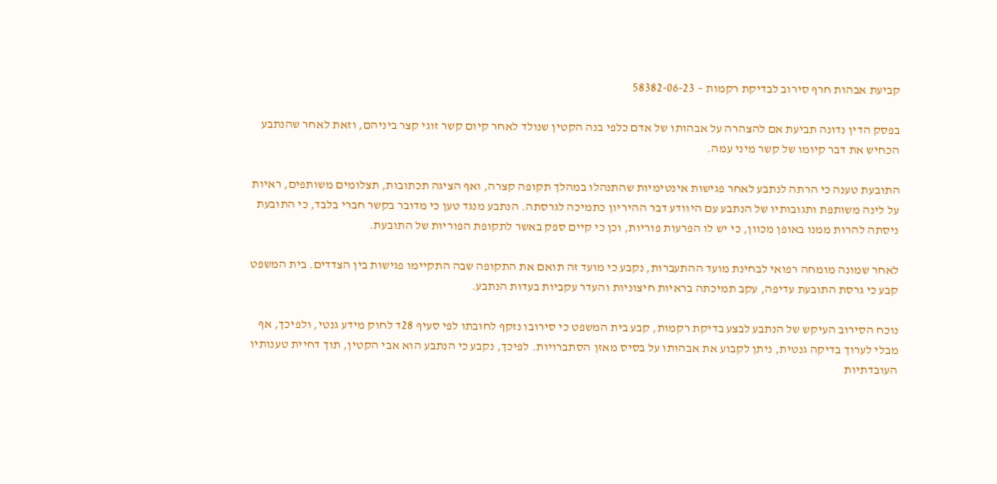קביעת אבהות חרף סירוב לבדיקת רקמות – 58382-06-23

בפסק הדין נדונה תביעת אם להצהרה על אבהותו של אדם כלפי בנה הקטין שנולד לאחר קיום קשר זוגי קצר ביניהם, וזאת לאחר שהנתבע הכחיש את דבר קיומו של קשר מיני עמה.

התובעת טענה כי הרתה לנתבע לאחר פגישות אינטימיות שהתנהלו במהלך תקופה קצרה, ואף הציגה תכתובות, תצלומים משותפים, ראיות על לינה משותפת ותגובותיו של הנתבע עם היוודע דבר ההיריון כתמיכה לגרסתה. הנתבע מנגד טען כי מדובר בקשר חברי בלבד, כי התובעת ניסתה להרות ממנו באופן מכוון, כי יש לו הפרעות פוריות, וכן כי קיים ספק באשר לתקופת הפוריות של התובעת.

לאחר שמונה מומחה רפואי לבחינת מועד ההתעברות, נקבע כי מועד זה תואם את התקופה שבה התקיימו פגישות בין הצדדים. בית המשפט קבע כי גרסת התובעת עדיפה, עקב תמיכתה בראיות חיצוניות והעדר עקביות בעדות הנתבע.

נוכח הסירוב העיקש של הנתבע לבצע בדיקת רקמות, קבע בית המשפט כי סירובו נזקף לחובתו לפי סעיף 28ד לחוק מידע גנטי, ולפיכך, אף מבלי לערוך בדיקה גנטית, ניתן לקבוע את אבהותו על בסיס מאזן הסתברויות. לפיכך, נקבע כי הנתבע הוא אבי הקטין, תוך דחיית טענותיו העובדתיות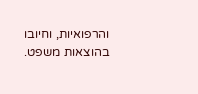והרפואיות, וחיובו בהוצאות משפט.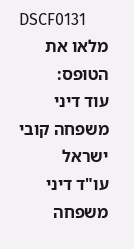DSCF0131
מלאו את הטופס:
עוד דיני משפחה קובי ישראל
עו"ד דיני משפחה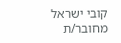קובי ישראל
מחובר/ת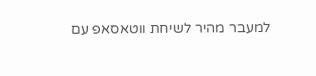למעבר מהיר לשיחת ווטאסאפ עם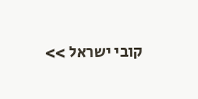קובי ישראל >>